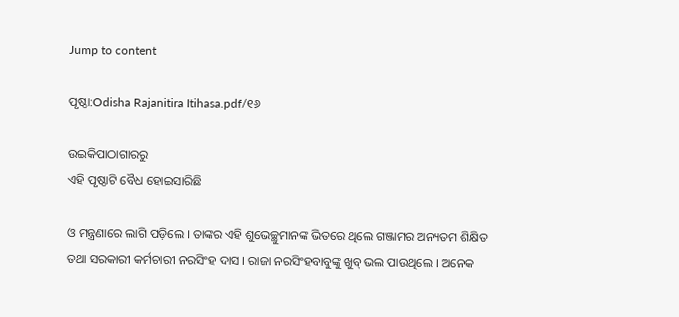Jump to content

ପୃଷ୍ଠା:Odisha Rajanitira Itihasa.pdf/୧୬

ଉଇକିପାଠାଗାର‌ରୁ
ଏହି ପୃଷ୍ଠାଟି ବୈଧ ହୋଇସାରିଛି

ଓ ମନ୍ତ୍ରଣାରେ ଲାଗି ପଡ଼ିଲେ । ତାଙ୍କର ଏହି ଶୁଭେଚ୍ଛୁମାନଙ୍କ ଭିତରେ ଥିଲେ ଗଞ୍ଜାମର ଅନ୍ୟତମ ଶିକ୍ଷିତ ତ‌ଥା ସରକାରୀ କର୍ମଚାରୀ ନରସିଂହ ଦାସ । ରାଜା ନରସିଂହବାବୁଙ୍କୁ ଖୁବ୍‍ ଭଲ ପାଉଥିଲେ । ଅନେକ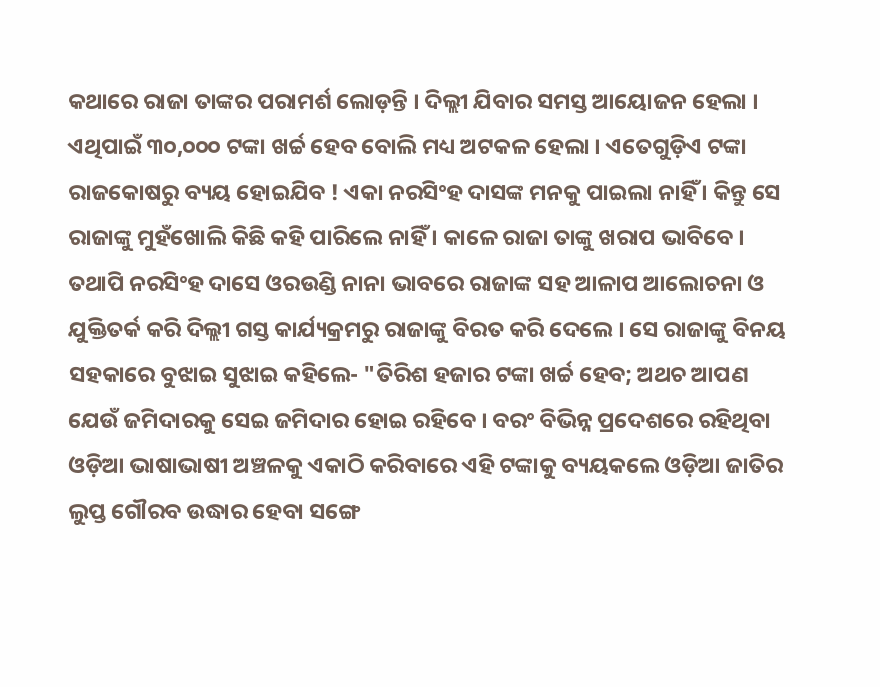କଥାରେ ରାଜା ତାଙ୍କର ପରାମର୍ଶ ଲୋଡ଼ନ୍ତି । ଦିଲ୍ଲୀ ଯିବାର ସମସ୍ତ ଆୟୋଜନ ହେଲା । ଏଥିପାଇଁ ୩୦,୦୦୦ ଟଙ୍କା ଖର୍ଚ୍ଚ ହେବ ବୋଲି ମଧ୍ୟ ଅଟକଳ ହେଲା । ଏତେଗୁଡ଼ିଏ ଟଙ୍କା ରାଜକୋଷରୁ ବ୍ୟୟ ହୋଇଯିବ ! ଏକା ନରସିଂହ ଦାସଙ୍କ ମନକୁ ପାଇଲା ନାହିଁ । କିନ୍ତୁ ସେ ରାଜାଙ୍କୁ ମୁହଁଖୋଲି କିଛି କହି ପାରିଲେ ନାହିଁ । କାଳେ ରାଜା ତାଙ୍କୁ ଖରାପ ଭାବିବେ । ତ‌ଥାପି ନରସିଂହ ଦାସେ ଓରଉଣ୍ଡି ନାନା ଭାବରେ ରାଜାଙ୍କ ସହ ଆଳାପ ଆଲୋଚନା ଓ ଯୁକ୍ତିତର୍କ କରି ଦିଲ୍ଲୀ ଗସ୍ତ କାର୍ଯ୍ୟକ୍ରମରୁ ରାଜାଙ୍କୁ ବିରତ କରି ଦେଲେ । ସେ ରାଜାଙ୍କୁ ବିନୟ ସହକାରେ ବୁଝାଇ ସୁଝାଇ କହିଲେ- "ତିରିଶ ହଜାର ଟଙ୍କା ଖର୍ଚ୍ଚ ହେବ; ଅଥଚ ଆପଣ ଯେଉଁ ଜମିଦାରକୁ ସେଇ ଜମିଦାର ହୋଇ ରହିବେ । ବରଂ ବିଭିନ୍ନ ପ୍ରଦେଶରେ ରହିଥିବା ଓଡ଼ିଆ ଭାଷାଭାଷୀ ଅଞ୍ଚଳକୁ ଏକାଠି କରିବାରେ ଏହି ଟଙ୍କାକୁ ବ୍ୟୟକଲେ ଓଡ଼ିଆ ଜାତିର ଲୁପ୍ତ ଗୌରବ ଉଦ୍ଧାର ହେବା ସଙ୍ଗେ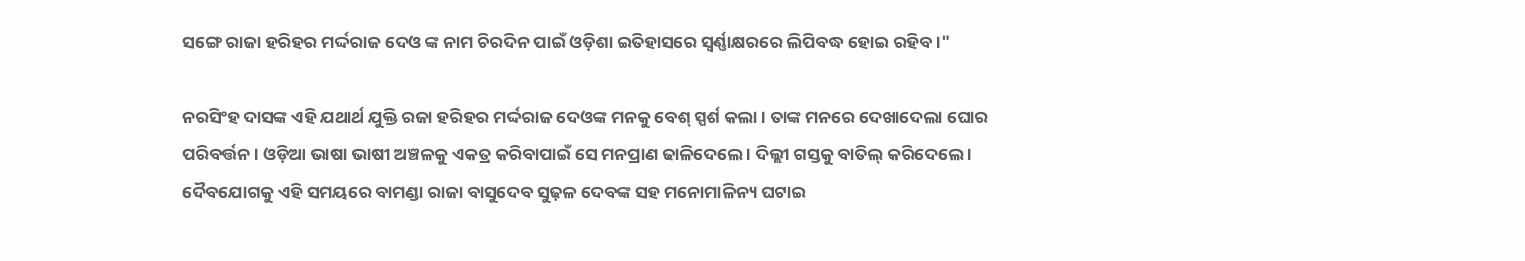ସଙ୍ଗେ ରାଜା ହରିହର ମର୍ଦ୍ଦରାଜ ଦେଓ ଙ୍କ ନାମ ଚିରଦିନ ପାଇଁ ଓଡ଼ିଶା ଇତିହାସରେ ସ୍ୱର୍ଣ୍ଣାକ୍ଷରରେ ଲିପିବଦ୍ଧ ହୋଇ ରହିବ ।"

ନରସିଂହ ଦାସଙ୍କ ଏହି ଯଥାର୍ଥ ଯୁକ୍ତି ରଜା ହରିହର ମର୍ଦ୍ଦରାଜ ଦେଓଙ୍କ ମନକୁ ବେଶ୍‍ ସ୍ପର୍ଶ କଲା । ତାଙ୍କ ମନରେ ଦେଖାଦେଲା ଘୋର ପରିବର୍ତ୍ତନ । ଓଡ଼ିଆ ଭାଷା ଭାଷୀ ଅଞ୍ଚଳକୁ ଏକତ୍ର କରିବାପାଇଁ ସେ ମନପ୍ରାଣ ଢାଳିଦେଲେ । ଦିଲ୍ଲୀ ଗସ୍ତକୁ ବାତିଲ୍ କରିଦେଲେ । ଦୈବଯୋଗକୁ ଏହି ସମୟରେ ବାମଣ୍ଡା ରାଜା ବାସୁଦେବ ସୁଢ଼ଳ ଦେବଙ୍କ ସହ ମନୋମାଳିନ୍ୟ ଘଟାଇ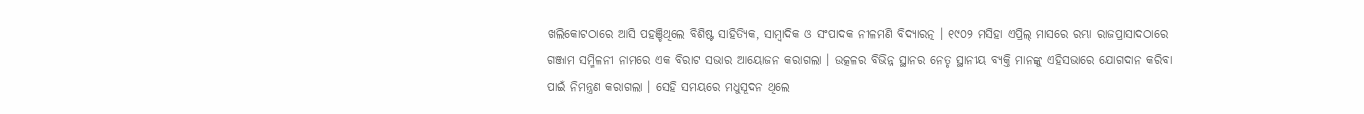ଖଲିକୋଟଠାରେ ଆସି ପହଞ୍ଚିଥିଲେ ବିଶିଷ୍ଟ ସାହିତ୍ୟିକ, ସାମ୍ବାଦିକ ଓ ସଂପାଦକ ନୀଳମଣି ବିଦ୍ୟାରତ୍ନ । ୧୯୦୨ ମସିହା ଏପ୍ରିଲ୍ ମାସରେ ରମ୍ଭା ରାଜପ୍ରାସାଦଠାରେ ଗଞ୍ଜାମ ସମ୍ମିଳନୀ ନାମରେ ଏକ ବିରାଟ ସଭାର ଆୟୋଜନ କରାଗଲା । ଉତ୍କଳର ବିଭିନ୍ନ ସ୍ଥାନର ନେତୃ ସ୍ଥାନୀୟ ବ୍ୟକ୍ତି ମାନଙ୍କୁ ଏହିସଭାରେ ଯୋଗଦାନ କରିବା ପାଇଁ ନିମନ୍ତ୍ରଣ କରାଗଲା । ସେହି ସମୟରେ ମଧୁସୂଦନ ଥିଲେ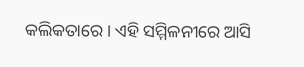କଲିକତାରେ । ଏହି ସମ୍ମିଳନୀରେ ଆସି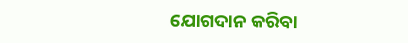ଯୋଗଦାନ କରିବା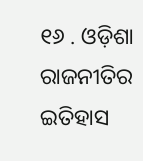୧୬ . ଓଡ଼ିଶା ରାଜନୀତିର ଇତିହାସ